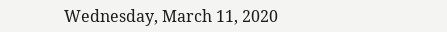Wednesday, March 11, 2020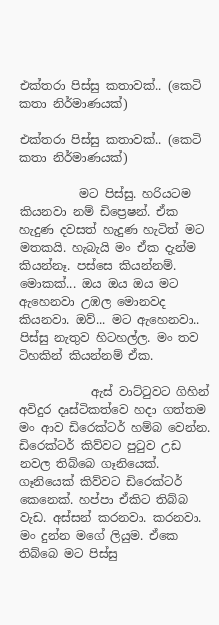එක්තරා පිස්සු කතාවක්.. (කෙටි කතා නිර්මාණයක්)

එක්තරා පිස්සු කතාවක්.. (කෙටි කතා නිර්මාණයක්)

          මට පිස්සු. හරියටම කියනවා නම් ඩිප්‍රෙෂන්. ඒක හැදුණ දවසත් හැදුණ හැටිත් මට මතකයි. හැබැයි මං ඒක දැන්ම කියන්නෑ. පස්සෙ කියන්නම්.
මොකක්... ඔය ඔය ඔය මට ඇහෙනවා උඹල මොනවද කියනවා. ඔව්... මට ඇහෙනවා.. පිස්සු නැතුව හිටහල්ල. මං තව ටිහකින් කියන්නම් ඒක.

            ඇස් වාට්ටුවට ගිහින් අවිදුර දෘස්ටිකත්වෙ හදා ගත්තම මං ආව ඩිරෙක්ටර් හම්බ වෙන්න. ඩිරෙක්ටර් කිව්වට පුටුව උඩ නවල තිබ්බෙ ගෑනියෙක්. ගෑනියෙක් කිව්වට ඩිරෙක්ටර් කෙනෙක්. හප්පා ඒකිට තිබ්බ වැඩ. අස්සන් කරනවා. කරනවා. මං දුන්න මගේ ලියුම. ඒකෙ තිබ්බෙ මට පිස්සු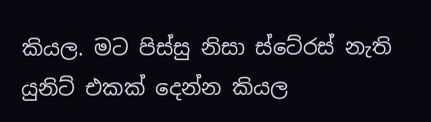කියල. මට පිස්සු නිසා ස්ටේ‍රස් නැති යුනිට් එකක් දෙන්න කියල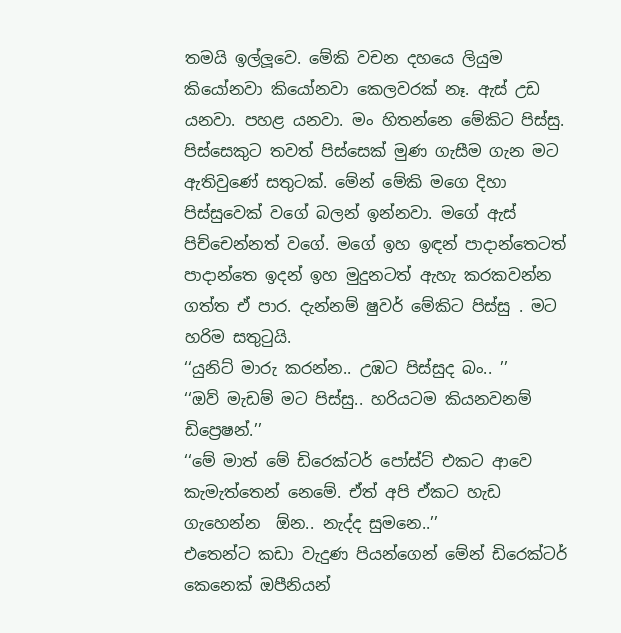තමයි ඉල්ලූවෙ. මේකි වචන දහයෙ ලියුම කියෝනවා කියෝනවා කෙලවරක් නෑ. ඇස් උඩ යනවා. පහළ යනවා. මං හිතන්නෙ මේකිට පිස්සු. පිස්සෙකුට තවත් පිස්සෙක් මුණ ගැසීම ගැන මට ඇතිවුණේ සතුටක්. මේන් මේකි මගෙ දිහා පිස්සුවෙක් වගේ බලන් ඉන්නවා. මගේ ඇස් පිච්චෙන්නත් වගේ. මගේ ඉහ ඉඳන් පාදාන්තෙටත් පාදාන්තෙ ඉදන් ඉහ මුදුනටත් ඇහැ කරකවන්න ගත්ත ඒ පාර. දැන්නම් ෂුවර් මේකිට පිස්සු . මට හරිම සතුටුයි.
‘‘යුනිට් මාරු කරන්න.. උඹට පිස්සුද බං.. ’’
‘‘ඔව් මැඩම් මට පිස්සු.. හරියටම කියනවනම් ඩිප්‍රෙෂන්.’’
‘‘මේ මාත් මේ ඩිරෙක්ටර් පෝස්ට් එකට ආවෙ කැමැත්තෙන් නෙමේ. ඒත් අපි ඒකට හැඩ ගැහෙන්න  ඕන.. නැද්ද සුමනෙ..’’
එතෙන්ට කඩා වැදුණ පියන්ගෙන් මේන් ඩිරෙක්ටර් කෙනෙක් ඔපීනියන්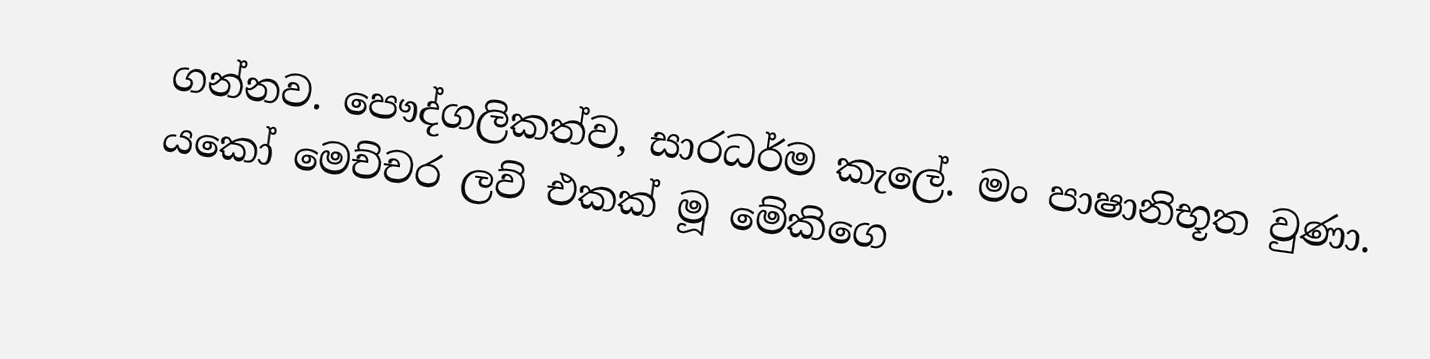ගන්නව. පෞද්ගලිකත්ව, සාරධර්ම කැලේ. මං පාෂානිභූත වුණා. යකෝ මෙච්චර ලව් එකක් මූ මේකිගෙ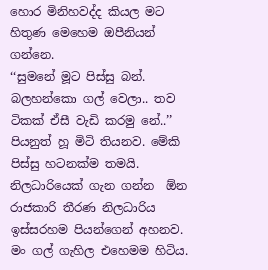හොර මිනිහවද්ද කියල මට හිතුණ මෙහෙම ඔපීනියන් ගන්නෙ.
‘‘සුමනේ මූට පිස්සු බන්. බලහන්කො ගල් වෙලා.. තව ටිකක් ඒසී වැඩි කරමු නේ..’’
පියනුත් හූ මිටි තියනව. මේකි පිස්සු හටනක්ම තමයි. නිලධාරියෙක් ගැන ගන්න  ඕන රාජකාරි තීරණ නිලධාරිය ඉස්සරහම පියන්ගෙන් අහනව.
මං ගල් ගැහිල එහෙමම හිටිය.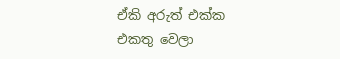ඒකි අරුත් එක්ක එකතු වෙලා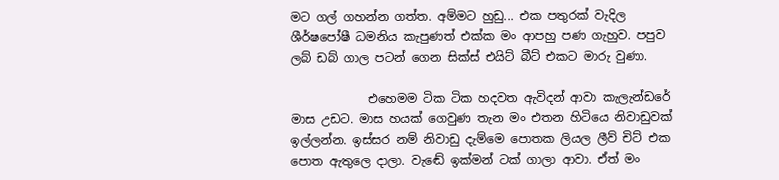මට ගල් ගහන්න ගත්ත. අම්මට හුඩු... එක පතුරක් වැදිල ශීර්ෂපෝෂී ධමනිය කැපුණත් එක්ක මං ආපහු පණ ගැහුව. පපුව ලබ් ඩබ් ගාල පටන් ගෙන සික්ස් එයිට් බීට් එකට මාරු වුණා.

             එහෙමම ටික ටික හදවත ඇවිදන් ආවා කැලැන්ඩරේ මාස උඩට. මාස හයක් ගෙවුණ තැන මං එතන හිටියෙ නිවාඩුවක් ඉල්ලන්න. ඉස්සර නම් නිවාඩු දැම්මෙ පොතක ලියල ලීව් චිට් එක පොත ඇතුලෙ දාලා. වැඬේ ඉක්මන් ටක් ගාලා ආවා. ඒත් මං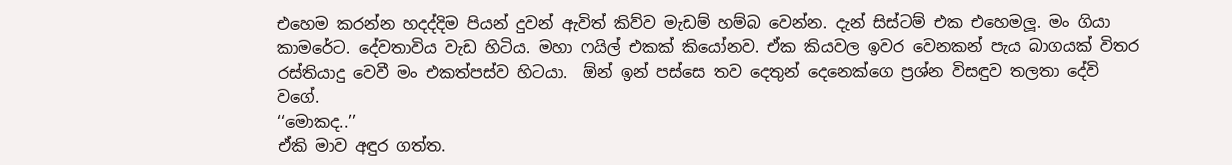එහෙම කරන්න හදද්දිම පියන් දුවන් ඇවිත් කිව්ව මැඩම් හම්බ වෙන්න. දැන් සිස්ටම් එක එහෙමලූ. මං ගියා කාමරේට. දේවතාවිය වැඩ හිටිය. මහා ෆයිල් එකක් කියෝනව. ඒක කියවල ඉවර වෙනකන් පැය බාගයක් විතර රස්තියාදු වෙවී මං එකත්පස්ව හිටයා.  ඕන් ඉන් පස්සෙ තව දෙතුන් දෙනෙක්ගෙ ප්‍රශ්න විසඳුව තලතා දේවි වගේ.
‘‘මොකද..’’
ඒකි මාව අඳුර ගත්ත.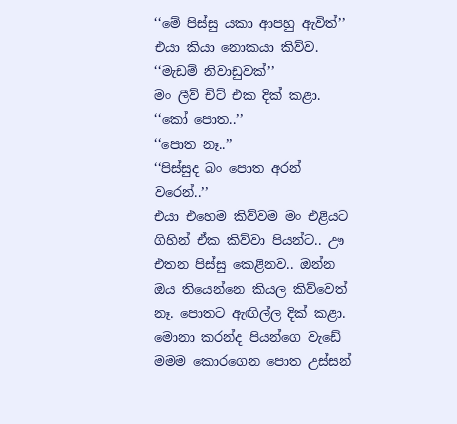‘‘මේ පිස්සු යකා ආපහු ඇවිත්’’ එයා කියා නොකයා කිව්ව.
‘‘මැඩම් නිවාඩුවක්’’
මං ලීව් චිට් එක දික් කළා.
‘‘කෝ පොත..’’
‘‘පොත නෑ..’’
‘‘පිස්සුද බං පොත අරන් වරෙන්..’’
එයා එහෙම කිව්වම මං එළියට ගිහින් ඒක කිව්වා පියන්ට.. ඌ එතන පිස්සු කෙළිනව.. ඔන්න ඔය තියෙන්නෙ කියල කිව්වෙත් නෑ. පොතට ඇඟිල්ල දික් කළා. මොනා කරන්ද පියන්ගෙ වැඩේ මමම කොරගෙන පොත උස්සන්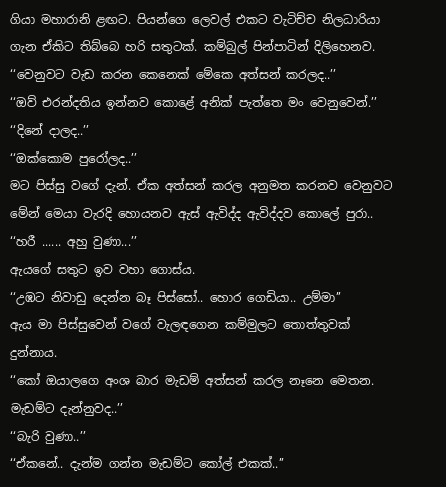ගියා මහාරානි ළඟට. පියන්ගෙ ලෙවල් එකට වැටිච්ච නිලධාරියා ගැන ඒකිට තිබ්බෙ හරි සතුටක්. කම්බුල් පින්පාටින් දිලිහෙනව.
‘‘වෙනුවට වැඩ කරන කෙනෙක් මේකෙ අත්සන් කරලද..’’
‘‘ඔව් එරන්දතිය ඉන්නව කොළේ අනික් පැත්තෙ මං වෙනුවෙන්.’’
‘‘දිනේ දාලද..’’
‘‘ඔක්කොම පුරෝලද..’’
මට පිස්සු වගේ දැන්. ඒක අත්සන් කරල අනුමත කරනව වෙනුවට මේන් මෙයා වැරදි හොයනව ඇස් ඇවිද්ද ඇවිද්දව කොලේ පුරා..
‘‘හරී ...... අහු වුණා...’’
ඇයගේ සතුට ඉව වහා ගොස්ය.
‘‘උඹට නිවාඩු දෙන්න බෑ පිස්සෝ.. හොර ගෙඩියා.. උම්මා’’
ඇය මා පිස්සුවෙන් වගේ වැලඳගෙන කම්මුලට තොත්තුවක් දුන්නාය.
‘‘කෝ ඔයාලගෙ අංශ බාර මැඩම් අත්සන් කරල නෑනෙ මෙතන. මැඩම්ට දැන්නුවද..’’
‘‘බැරි වුණා..’’
‘‘ඒකනේ.. දැන්ම ගන්න මැඩම්ට කෝල් එකක්..’’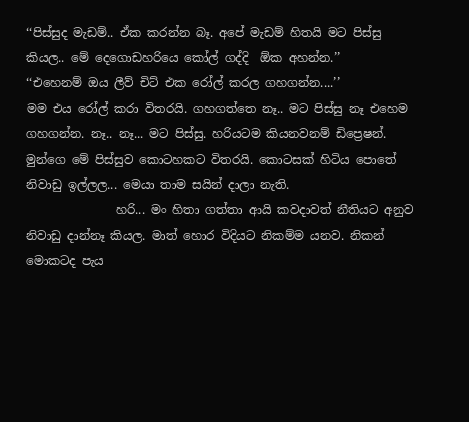‘‘පිස්සුද මැඩම්.. ඒක කරන්න බෑ. අපේ මැඩම් හිතයි මට පිස්සු කියල.. මේ දෙගොඩහරියෙ කෝල් ගද්දි  ඕක අහන්න.’’
‘‘එහෙනම් ඔය ලීව් චිට් එක රෝල් කරල ගහගන්න....’’
මම එය රෝල් කරා විතරයි. ගහගත්තෙ නෑ.. මට පිස්සු නෑ එහෙම ගහගන්න. නෑ.. නෑ... මට පිස්සු. හරියටම කියනවනම් ඩිප්‍රෙෂන්.
මුන්ගෙ මේ පිස්සුව කොටහකට විතරයි. කොටසක් හිටිය පොතේ නිවාඩු ඉල්ලල... මෙයා තාම සයින් දාලා නැති.
               හරි... මං හිතා ගත්තා ආයි කවදාවත් නීතියට අනුව නිවාඩු දාන්නෑ කියල. මාත් හොර විදියට නිකම්ම යනව. නිකන් මොකටද පැය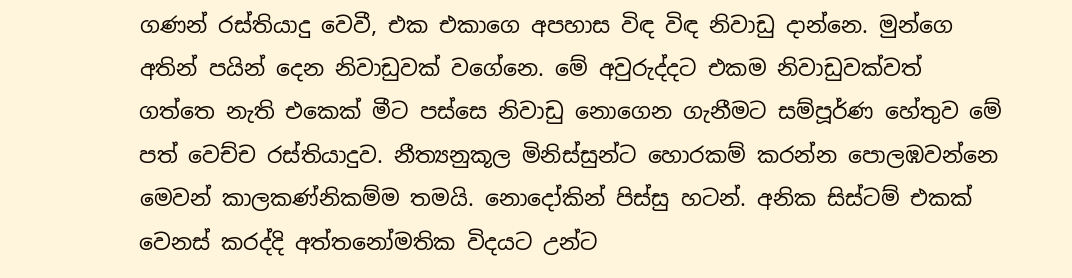ගණන් රස්තියාදු වෙවී, එක එකාගෙ අපහාස විඳ විඳ නිවාඩු දාන්නෙ. මුන්ගෙ අතින් පයින් දෙන නිවාඩුවක් වගේනෙ. මේ අවුරුද්දට එකම නිවාඩුවක්වත් ගත්තෙ නැති එකෙක් මීට පස්සෙ නිවාඩු නොගෙන ගැනීමට සම්පූර්ණ හේතුව මේ පත් වෙච්ච රස්තියාදුව. නීත්‍යනුකූල මිනිස්සුන්ට හොරකම් කරන්න පොලඹවන්නෙ මෙවන් කාලකණ්නිකම්ම තමයි. නොදෝකින් පිස්සු හටන්. අනික සිස්ටම් එකක් වෙනස් කරද්දි අත්තනෝමතික විදයට උන්ට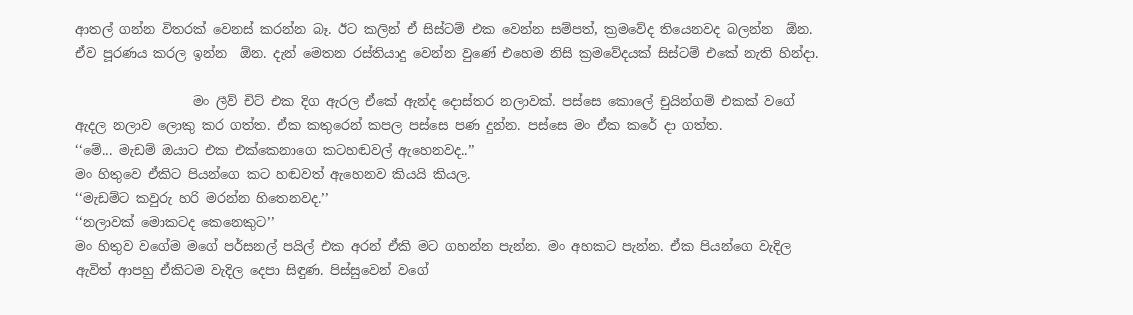ආතල් ගන්න විතරක් වෙනස් කරන්න බෑ. ඊට කලින් ඒ සිස්ටම් එක වෙන්න සම්පත්, ක්‍රමවේද තියෙනවද බලන්න  ඕන. ඒව පූරණය කරල ඉන්න  ඕන. දැන් මෙතන රස්තියාදු වෙන්න වුණේ එහෙම නිසි ක්‍රමවේදයක් සිස්ටම් එකේ නැති හින්දා.

                  මං ලීව් චිට් එක දිග ඇරල ඒකේ ඇන්ද දොස්තර නලාවක්. පස්සෙ කොලේ චුයින්ගම් එකක් වගේ ඇදල නලාව ලොකු කර ගත්ත. ඒක කතුරෙන් කපල පස්සෙ පණ දුන්න. පස්සෙ මං ඒක කරේ දා ගත්ත.
‘‘මේ... මැඩම් ඔයාට එක එක්කෙනාගෙ කටහඬවල් ඇහෙනවද..’’
මං හිතුවෙ ඒකිට පියන්ගෙ කට හඬවත් ඇහෙනව කියයි කියල.
‘‘මැඩම්ට කවුරු හරි මරන්න හිතෙනවද.’’
‘‘නලාවක් මොකටද කෙනෙකුට’’
මං හිතුව වගේම මගේ පර්සනල් පයිල් එක අරන් ඒකි මට ගහන්න පැන්න. මං අහකට පැන්න. ඒක පියන්ගෙ වැදිල ඇවිත් ආපහු ඒකිටම වැදිල දෙපා සිඳුණ. පිස්සුවෙන් වගේ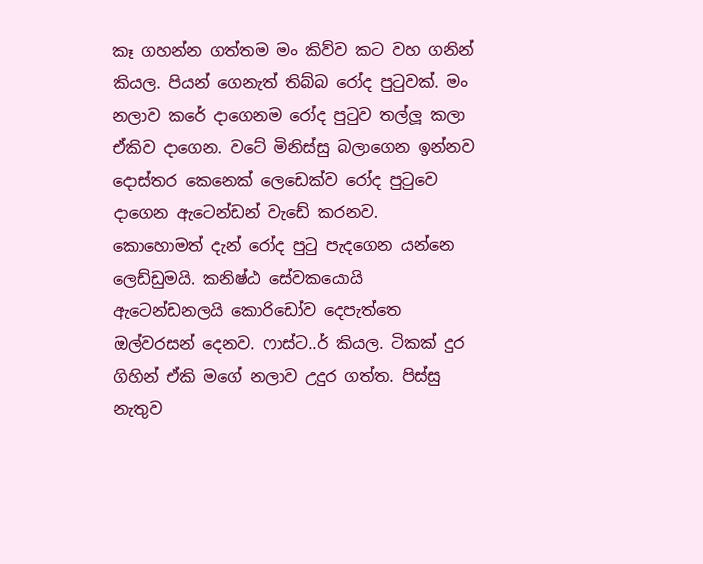කෑ ගහන්න ගත්තම මං කිව්ව කට වහ ගනින් කියල. පියන් ගෙනැත් තිබ්බ රෝද පුටුවක්. මං නලාව කරේ දාගෙනම රෝද පුටුව තල්ලූ කලා ඒකිව දාගෙන. වටේ මිනිස්සු බලාගෙන ඉන්නව දොස්තර කෙනෙක් ලෙඩෙක්ව රෝද පුටුවෙ දාගෙන ඇටෙන්ඩන් වැඩේ කරනව. කොහොමත් දැන් රෝද පුටු පැදගෙන යන්නෙ ලෙඩ්ඩුමයි. කනිෂ්ඨ සේවකයොයි ඇටෙන්ඩනලයි කොරිඩෝව දෙපැත්තෙ ඔල්වරසන් දෙනව. ෆාස්ට..ර් කියල. ටිකක් දුර ගිහින් ඒකි මගේ නලාව උදුර ගත්ත. පිස්සු නැතුව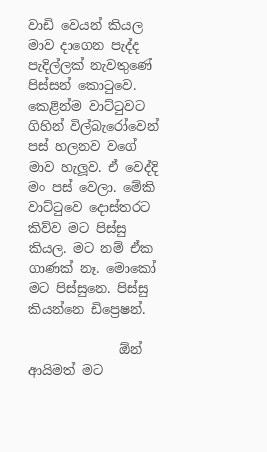වාඩි වෙයන් කියල මාව දාගෙන පැද්ද පැදිල්ලක් නැවතුණේ පිස්සන් කොටුවෙ. කෙළින්ම වාට්ටුවට ගිහින් විල්බැරෝවෙන් පස් හලනව වගේ මාව හැලූව. ඒ වෙද්දි මං පස් වෙලා. මේකි වාට්ටුවෙ දොස්තරට කිව්ව මට පිස්සු කියල. මට නම් ඒක ගාණක් නෑ. මොකෝ මට පිස්සුනෙ. පිස්සු කියන්නෙ ඩිප්‍රෙෂන්.

              ඕන් ආයිමත් මට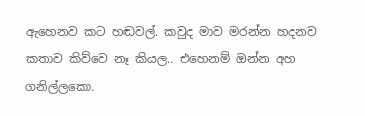ඇහෙනව කට හඬවල්. කවුද මාව මරන්න හදනව කතාව කිව්වෙ නෑ කියල.. එහෙනම් ඔන්න අහ ගනිල්ලකො.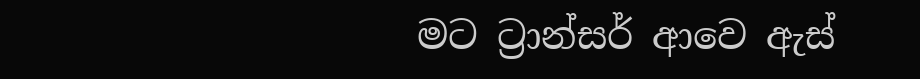මට ට්‍රාන්සර් ආවෙ ඇස්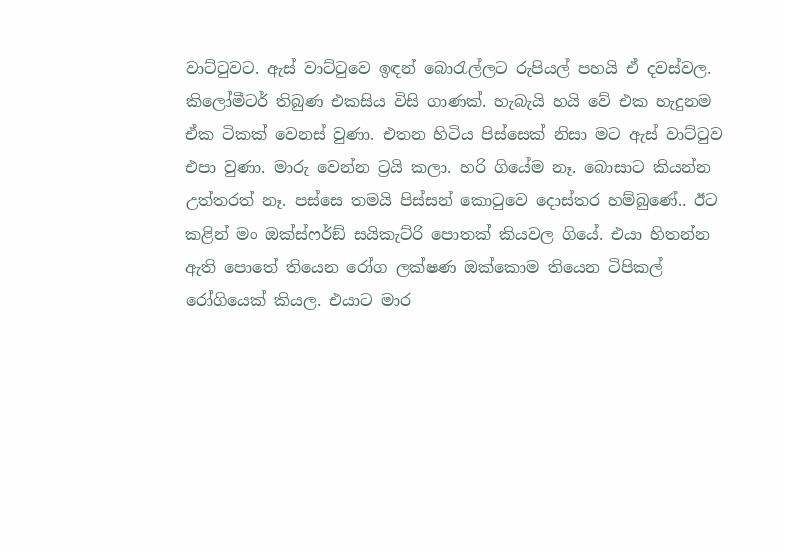වාට්ටුවට. ඇස් වාට්ටුවෙ ඉඳන් බොරැල්ලට රුපියල් පහයි ඒ දවස්වල. කිලෝමීටර් තිබුණ එකසිය විසි ගාණක්. හැබැයි හයි වේ එක හැදුනම ඒක ටිකක් වෙනස් වුණා. එතන හිටිය පිස්සෙක් නිසා මට ඇස් වාට්ටුව එපා වුණා. මාරු වෙන්න ට්‍රයි කලා. හරි ගියේම නෑ. බොසාට කියන්න උත්තරත් නෑ. පස්සෙ තමයි පිස්සන් කොටුවෙ දොස්තර හම්බුණේ.. ඊට කළින් මං ඔක්ස්ෆර්ඞ් සයිකැට්රි පොතක් කියවල ගියේ. එයා හිතන්න ඇති පොතේ තියෙන රෝග ලක්ෂණ ඔක්කොම තියෙන ටිපිකල් රෝගියෙක් කියල. එයාට මාර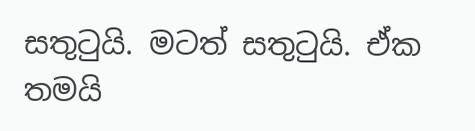සතුටුයි. මටත් සතුටුයි. ඒක තමයි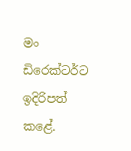මං ඩිරෙක්ටර්ට ඉදිරිපත් කළේ.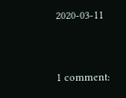2020-03-11


1 comment: